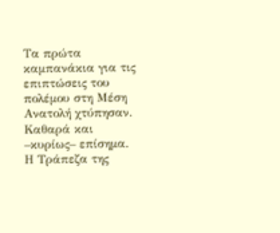Τα πρώτα καμπανάκια για τις επιπτώσεις του πολέμου στη Μέση Ανατολή χτύπησαν. Καθαρά και –κυρίως– επίσημα. Η Τράπεζα της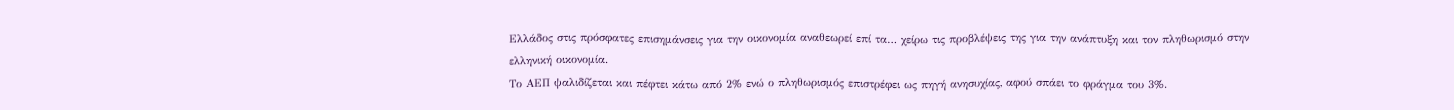Ελλάδος στις πρόσφατες επισημάνσεις για την οικονομία αναθεωρεί επί τα… χείρω τις προβλέψεις της για την ανάπτυξη και τον πληθωρισμό στην ελληνική οικονομία.
Το ΑΕΠ ψαλιδίζεται και πέφτει κάτω από 2% ενώ ο πληθωρισμός επιστρέφει ως πηγή ανησυχίας, αφού σπάει το φράγμα του 3%.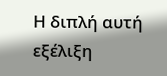Η διπλή αυτή εξέλιξη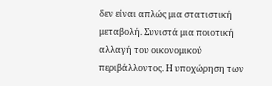δεν είναι απλώς μια στατιστική μεταβολή. Συνιστά μια ποιοτική αλλαγή του οικονομικού περιβάλλοντος. Η υποχώρηση των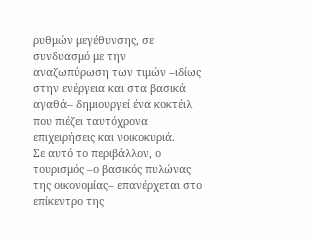ρυθμών μεγέθυνσης, σε συνδυασμό με την αναζωπύρωση των τιμών –ιδίως στην ενέργεια και στα βασικά αγαθά– δημιουργεί ένα κοκτέιλ που πιέζει ταυτόχρονα επιχειρήσεις και νοικοκυριά.
Σε αυτό το περιβάλλον, ο τουρισμός –ο βασικός πυλώνας της οικονομίας– επανέρχεται στο επίκεντρο της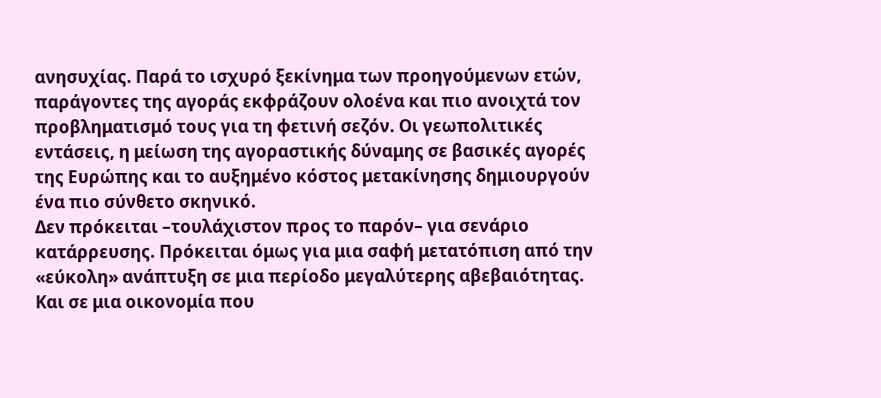ανησυχίας. Παρά το ισχυρό ξεκίνημα των προηγούμενων ετών, παράγοντες της αγοράς εκφράζουν ολοένα και πιο ανοιχτά τον προβληματισμό τους για τη φετινή σεζόν. Οι γεωπολιτικές εντάσεις, η μείωση της αγοραστικής δύναμης σε βασικές αγορές της Ευρώπης και το αυξημένο κόστος μετακίνησης δημιουργούν ένα πιο σύνθετο σκηνικό.
Δεν πρόκειται –τουλάχιστον προς το παρόν– για σενάριο κατάρρευσης. Πρόκειται όμως για μια σαφή μετατόπιση από την «εύκολη» ανάπτυξη σε μια περίοδο μεγαλύτερης αβεβαιότητας. Και σε μια οικονομία που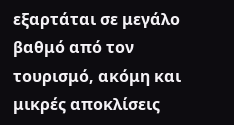εξαρτάται σε μεγάλο βαθμό από τον τουρισμό, ακόμη και μικρές αποκλίσεις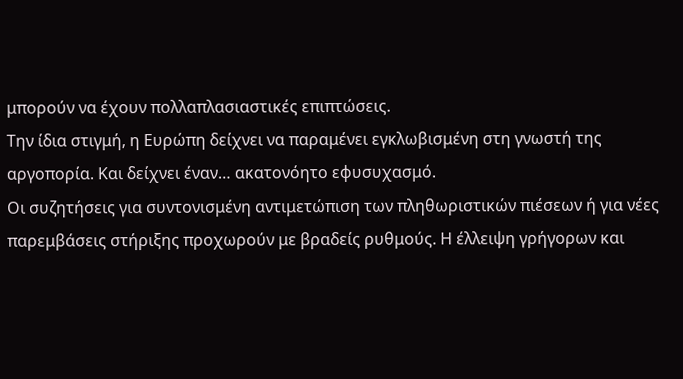μπορούν να έχουν πολλαπλασιαστικές επιπτώσεις.
Την ίδια στιγμή, η Ευρώπη δείχνει να παραμένει εγκλωβισμένη στη γνωστή της αργοπορία. Και δείχνει έναν… ακατονόητο εφυσυχασμό.
Οι συζητήσεις για συντονισμένη αντιμετώπιση των πληθωριστικών πιέσεων ή για νέες παρεμβάσεις στήριξης προχωρούν με βραδείς ρυθμούς. Η έλλειψη γρήγορων και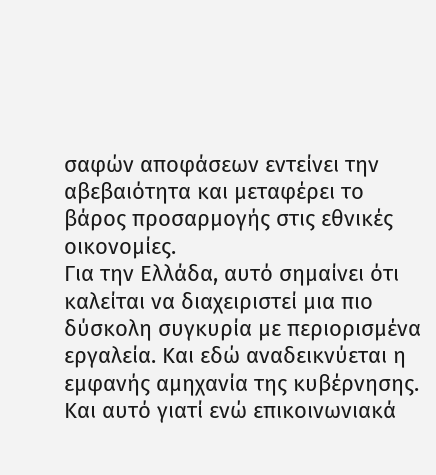σαφών αποφάσεων εντείνει την αβεβαιότητα και μεταφέρει το βάρος προσαρμογής στις εθνικές οικονομίες.
Για την Ελλάδα, αυτό σημαίνει ότι καλείται να διαχειριστεί μια πιο δύσκολη συγκυρία με περιορισμένα εργαλεία. Και εδώ αναδεικνύεται η εμφανής αμηχανία της κυβέρνησης. Και αυτό γιατί ενώ επικοινωνιακά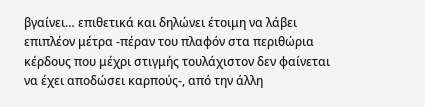βγαίνει… επιθετικά και δηλώνει έτοιμη να λάβει επιπλέον μέτρα -πέραν του πλαφόν στα περιθώρια κέρδους που μέχρι στιγμής τουλάχιστον δεν φαίνεται να έχει αποδώσει καρπούς-, από την άλλη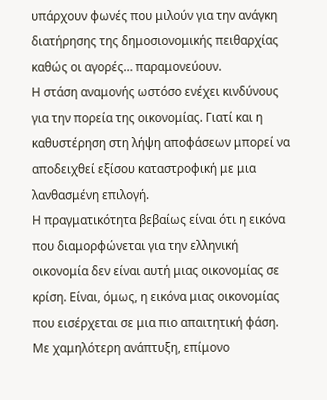υπάρχουν φωνές που μιλούν για την ανάγκη διατήρησης της δημοσιονομικής πειθαρχίας καθώς οι αγορές… παραμονεύουν.
Η στάση αναμονής ωστόσο ενέχει κινδύνους για την πορεία της οικονομίας. Γιατί και η καθυστέρηση στη λήψη αποφάσεων μπορεί να αποδειχθεί εξίσου καταστροφική με μια λανθασμένη επιλογή.
Η πραγματικότητα βεβαίως είναι ότι η εικόνα που διαμορφώνεται για την ελληνική οικονομία δεν είναι αυτή μιας οικονομίας σε κρίση. Είναι, όμως, η εικόνα μιας οικονομίας που εισέρχεται σε μια πιο απαιτητική φάση. Με χαμηλότερη ανάπτυξη, επίμονο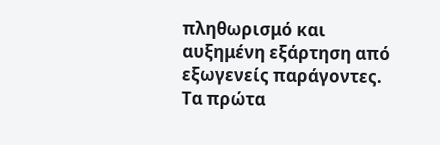πληθωρισμό και αυξημένη εξάρτηση από εξωγενείς παράγοντες. Τα πρώτα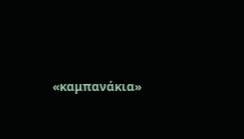«καμπανάκια»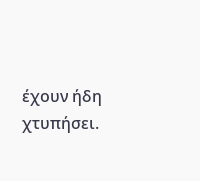έχουν ήδη χτυπήσει.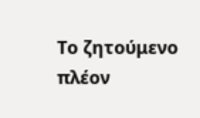Το ζητούμενο πλέον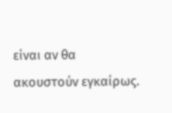είναι αν θα ακουστούν εγκαίρως.